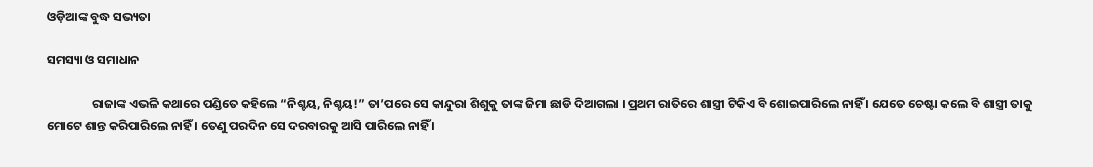ଓଡ଼ିଆଙ୍କ ବୁଦ୍ଧ ସଭ୍ୟତା

ସମସ୍ୟା ଓ ସମାଧାନ

                ରାଜାଙ୍କ ଏଭଳି କଥାରେ ପଣ୍ଡିତେ କହିଲେ “ନିଶ୍ଚୟ, ନିଶ୍ଚୟ!” ତା’ପରେ ସେ କାନ୍ଦୁରା ଶିଶୁକୁ ତାଙ୍କ ଜିମା ଛାଡି ଦିଆଗଲା । ପ୍ରଥମ ରାତିରେ ଶାସ୍ତ୍ରୀ ଟିକିଏ ବି ଶୋଇପାରିଲେ ନାହିଁ । ଯେତେ ଚେଷ୍ଟା କଲେ ବି ଶାସ୍ତ୍ରୀ ତାକୁ ମୋଟେ ଶାନ୍ତ କରିପାରିଲେ ନାହିଁ । ତେଣୁ ପରଦିନ ସେ ଦରବାରକୁ ଆସି ପାରିଲେ ନାହିଁ ।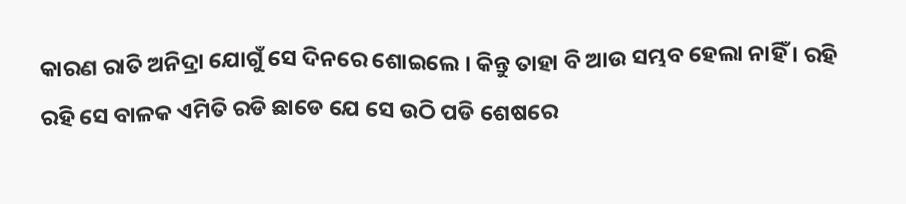କାରଣ ରାତି ଅନିଦ୍ରା ଯୋଗୁଁ ସେ ଦିନରେ ଶୋଇଲେ । କିନ୍ତୁ ତାହା ବି ଆଉ ସମ୍ଭବ ହେଲା ନାହିଁ । ରହି ରହି ସେ ବାଳକ ଏମିତି ରଡି ଛାଡେ ଯେ ସେ ଉଠି ପଡି ଶେଷରେ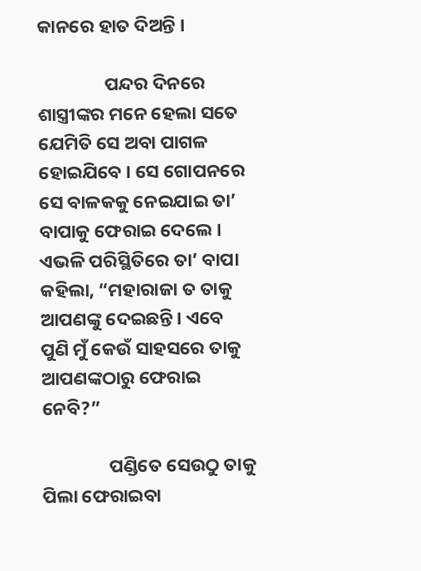କାନରେ ହାତ ଦିଅନ୍ତି ।

                ପନ୍ଦର ଦିନରେ ଶାସ୍ତ୍ରୀଙ୍କର ମନେ ହେଲା ସତେ ଯେମିତି ସେ ଅବା ପାଗଳ ହୋଇଯିବେ । ସେ ଗୋପନରେ ସେ ବାଳକକୁ ନେଇଯାଇ ତା’ ବାପାକୁ ଫେରାଇ ଦେଲେ । ଏଭଳି ପରିସ୍ଥିତିରେ ତା’ ବାପା କହିଲା, “ମହାରାଜା ତ ତାକୁ ଆପଣଙ୍କୁ ଦେଇଛନ୍ତି । ଏବେ ପୁଣି ମୁଁ କେଉଁ ସାହସରେ ତାକୁ ଆପଣଙ୍କଠାରୁ ଫେରାଇ ନେବି?”

                ପଣ୍ଡିତେ ସେଉଠୁ ତାକୁ ପିଲା ଫେରାଇବା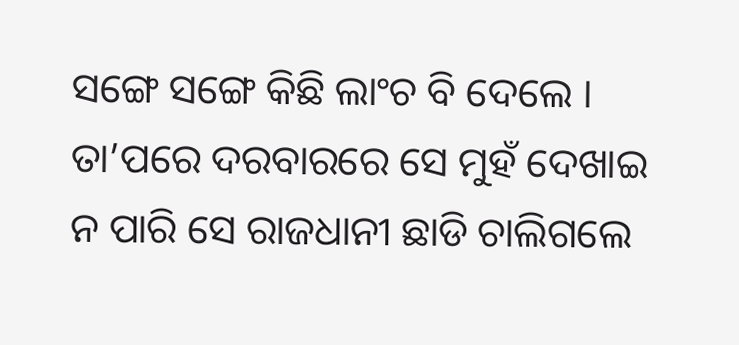ସଙ୍ଗେ ସଙ୍ଗେ କିଛି ଲାଂଚ ବି ଦେଲେ । ତା’ପରେ ଦରବାରରେ ସେ ମୁହଁ ଦେଖାଇ ନ ପାରି ସେ ରାଜଧାନୀ ଛାଡି ଚାଲିଗଲେ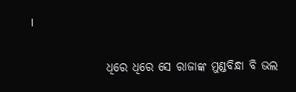।

                ଧିରେ ଧିରେ ସେ ରାଜାଙ୍କ ମୁଣ୍ଡବିନ୍ଧା ବି ଭଲ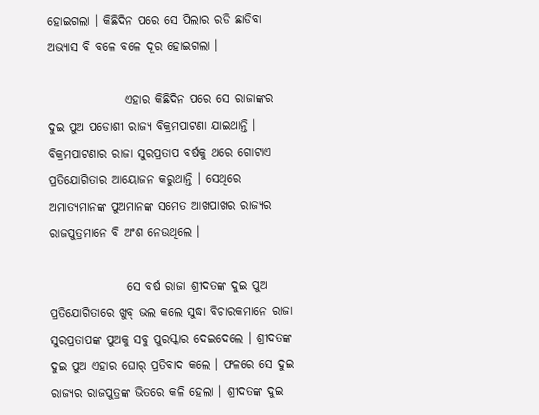ହୋଇଗଲା । କିଛିଦିନ ପରେ ସେ ପିଲାର ରଡି ଛାଡିବା ଅଭ୍ୟାସ ବି ବଳେ ବଳେ ଦୂର ହୋଇଗଲା ।

                ଏହାର କିଛିଦିନ ପରେ ସେ ରାଜାଙ୍କର ଦୁଇ ପୁଅ ପଡୋଶୀ ରାଜ୍ୟ ବିକ୍ରମପାଟଣା ଯାଇଥାନ୍ତି । ବିକ୍ରମପାଟଣାର ରାଜା ସୁରପ୍ରତାପ ବର୍ଷକୁ ଥରେ ଗୋଟାଏ ପ୍ରତିଯୋଗିତାର ଆୟୋଜନ କରୁଥାନ୍ତି । ସେଥିରେ ଅମାତ୍ୟମାନଙ୍କ ପୁଅମାନଙ୍କ ସମେତ ଆଖପାଖର ରାଜ୍ୟର ରାଜପୁତ୍ରମାନେ ବି ଅଂଶ ନେଉଥିଲେ ।

                ସେ ବର୍ଷ ରାଜା ଶ୍ରୀଦତଙ୍କ ଦୁଇ ପୁଅ ପ୍ରତିଯୋଗିତାରେ ଖୁବ୍ ଭଲ କଲେ ସୁଦ୍ଧା ବିଚାରକମାନେ ରାଜା ସୁରପ୍ରତାପଙ୍କ ପୁଅକୁ ସବୁ ପୁରସ୍କାର ଦେଇଦେଲେ । ଶ୍ରୀଦତଙ୍କ ଦୁଇ ପୁଅ ଏହାର ଘୋର୍ ପ୍ରତିବାଦ କଲେ । ଫଳରେ ସେ ଦୁଇ ରାଜ୍ୟର ରାଜପୁତ୍ରଙ୍କ ଭିତରେ କଳି ହେଲା । ଶ୍ରୀଦତଙ୍କ ଦୁଇ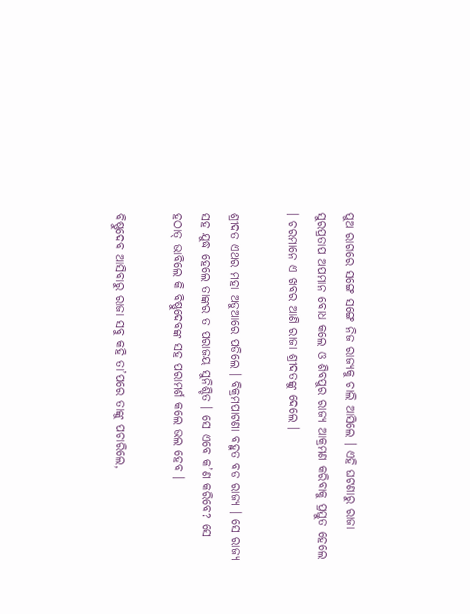ପୁଅ ରାଗରେ ସଙ୍ଗେ ସଙ୍ଗେ ନିଜ ରାଜ୍ୟକୁ ଚାଲି ଆସିଲେ । ଏହି ଘଟଣାରୁ ରାଜା ସୁରପ୍ରତାପ ଅପମାନ ବୋଧ କଲେ ଓ ଶିବପୁର ରାଜ୍ୟ ଆକ୍ରମଣ କରିବାକୁ ପ୍ରସ୍ତୁତ ହେଲେ । ଚରମାନେ ଏ ଖବର ଆଣି ରାଜା ଶ୍ରୀଦତଙ୍କୁ ଦେଲେ ।

ଶ୍ରୀଦତ ଏଥର ମହା ଅଡୁଆରେ ପଡିଲେ । ବିକ୍ରମପାଟଣା ବହୁତ ବଡ ରାଜ୍ୟ । ସେ ରାଜ୍ୟ ସହ ଯୁଦ୍ଧ ହେଲେ ତାଙ୍କର ତ ପରାଜୟ ସୁନିଶ୍ଚିତ । ସେ ଏବେ କ’ଣ କରିବେ? ସେ ହଠାତ୍ ଭାବିଲେ କି ବିଷ୍ଣୁଦେବଙ୍କ ସହ ପରାମର୍ଶ କଲେ ଭଲ ହେବ ।

ବିଷ୍ଣୁଦେବ ଆସିବାରୁ ରାଜା ସବୁ କହି ତା’ପରେ ତାଙ୍କୁ ପଚାରିଲେ,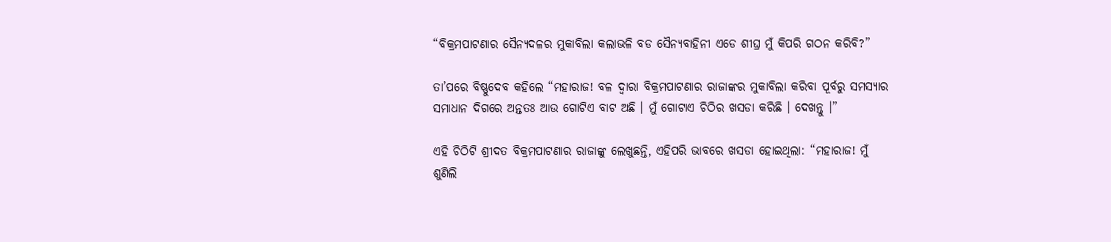“ବିକ୍ରମପାଟଣାର ସୈନ୍ୟଦଳର ମୁକାବିଲା କଲାଭଳି ବଡ ସୈନ୍ୟବାହିନୀ ଏଡେ ଶୀଘ୍ର ମୁଁ କିପରି ଗଠନ କରିବି?”

ତା’ପରେ ବିଷ୍ଣୁଦେବ କହିଲେ “ମହାରାଜ! ବଳ ଦ୍ୱାରା ବିକ୍ରମପାଟଣାର ରାଜାଙ୍କର ମୁକାବିଲା କରିବା ପୂର୍ବରୁ ସମସ୍ୟାର ସମାଧାନ ଦିଗରେ ଅନ୍ତତଃ ଆଉ ଗୋଟିଏ ବାଟ ଅଛି । ମୁଁ ଗୋଟାଏ ଚିଠିର ଖସଡା କରିଛି । ଦେଖନ୍ତୁ ।”

ଏହି ଚିଠିଟି ଶ୍ରୀଦତ ବିକ୍ରମପାଟଣାର ରାଜାଙ୍କୁ ଲେଖୁଛନ୍ତି, ଏହିପରି ଭାବରେ ଖସଡା ହୋଇଥିଲା: “ମହାରାଜ! ମୁଁ ଶୁଣିଲି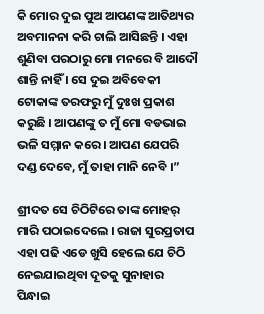କି ମୋର ଦୁଇ ପୁଅ ଆପଣଙ୍କ ଆତିଥ୍ୟର ଅବମାନନା କରି ଚାଲି ଆସିଛନ୍ତି । ଏହା ଶୁଣିବା ପରଠାରୁ ମୋ ମନରେ ବି ଆଦୌ ଶାନ୍ତି ନାହିଁ । ସେ ଦୁଇ ଅବିବେକୀ ଟୋକାଙ୍କ ତରଫରୁ ମୁଁ ଦୁଃଖ ପ୍ରକାଶ କରୁଛି । ଆପଣଙ୍କୁ ତ ମୁଁ ମୋ ବଡଭାଇ ଭଳି ସମ୍ମାନ କରେ । ଆପଣ ଯେପରି ଦଣ୍ଡ ଦେବେ, ମୁଁ ତାହା ମାନି ନେବି ।”

ଶ୍ରୀଦତ ସେ ଚିଠିଟିରେ ତାଙ୍କ ମୋହର୍ ମାରି ପଠାଇଦେଲେ । ରାଜା ସୁରପ୍ରତାପ ଏହା ପଢି ଏଡେ ଖୁସି ହେଲେ ଯେ ଚିଠି ନେଇଯାଇଥିବା ଦୂତକୁ ସୁନାହାର ପିନ୍ଧାଇ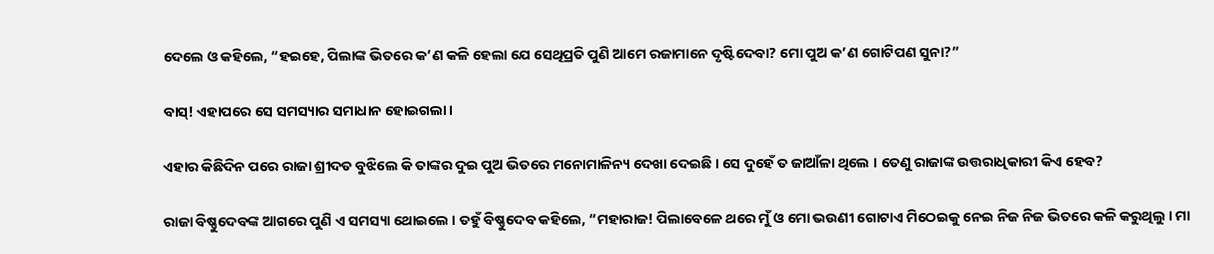ଦେଲେ ଓ କହିଲେ, “ହଇହେ, ପିଲାଙ୍କ ଭିତରେ କ’ଣ କଳି ହେଲା ଯେ ସେଥିପ୍ରତି ପୁଣି ଆମେ ରଜାମାନେ ଦୃଷ୍ଟିଦେବା? ମୋ ପୁଅ କ’ଣ ଗୋଟିପଣ ସୁନା?”

ବାସ୍! ଏହାପରେ ସେ ସମସ୍ୟାର ସମାଧାନ ହୋଇଗଲା ।

ଏହାର କିଛିଦିନ ପରେ ରାଜା ଶ୍ରୀଦତ ବୁଝିଲେ କି ତାଙ୍କର ଦୁଇ ପୁଅ ଭିତରେ ମନୋମାଳିନ୍ୟ ଦେଖା ଦେଇଛି । ସେ ଦୁହେଁ ତ ଜାଆଁଳା ଥିଲେ । ତେଣୁ ରାଜାଙ୍କ ଉତ୍ତରାଧିକାରୀ କିଏ ହେବ?

ରାଜା ବିଷ୍ଣୁଦେବଙ୍କ ଆଗରେ ପୁଣି ଏ ସମସ୍ୟା ଥୋଇଲେ । ତହୁଁ ବିଷ୍ଣୁଦେବ କହିଲେ, “ମହାରାଜ! ପିଲାବେଳେ ଥରେ ମୁଁ ଓ ମୋ ଭଉଣୀ ଗୋଟାଏ ମିଠେଇକୁ ନେଇ ନିଜ ନିଜ ଭିତରେ କଳି କରୁଥିଲୁ । ମା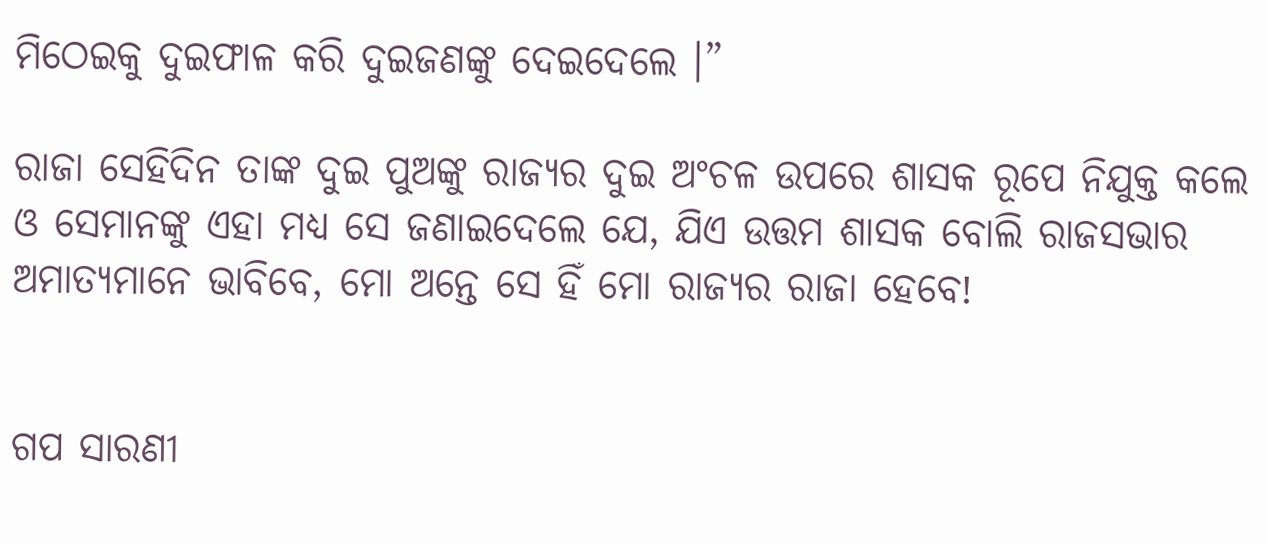ମିଠେଇକୁ ଦୁଇଫାଳ କରି ଦୁଇଜଣଙ୍କୁ ଦେଇଦେଲେ ।”

ରାଜା ସେହିଦିନ ତାଙ୍କ ଦୁଇ ପୁଅଙ୍କୁ ରାଜ୍ୟର ଦୁଇ ଅଂଚଳ ଉପରେ ଶାସକ ରୂପେ ନିଯୁକ୍ତ କଲେ ଓ ସେମାନଙ୍କୁ ଏହା ମଧ୍ୟ ସେ ଜଣାଇଦେଲେ ଯେ, ଯିଏ ଉତ୍ତମ ଶାସକ ବୋଲି ରାଜସଭାର ଅମାତ୍ୟମାନେ ଭାବିବେ, ମୋ ଅନ୍ତେ ସେ ହିଁ ମୋ ରାଜ୍ୟର ରାଜା ହେବେ!


ଗପ ସାରଣୀ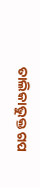ତାଲିକାଭୁକ୍ତ ଗପ